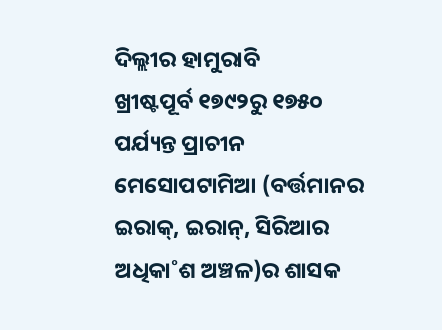ଦିଲ୍ଲୀର ହାମୁରାବି
ଖ୍ରୀଷ୍ଟପୂର୍ବ ୧୭୯୨ରୁ ୧୭୫୦ ପର୍ଯ୍ୟନ୍ତ ପ୍ରାଚୀନ ମେସୋପଟାମିଆ (ବର୍ତ୍ତମାନର ଇରାକ୍, ଇରାନ୍, ସିରିଆର ଅଧିକା˚ଶ ଅଞ୍ଚଳ)ର ଶାସକ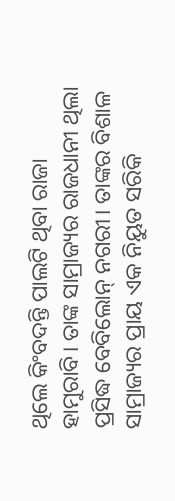ଥିଲେ କିଂବଦନ୍ତି ପାଲଟି ଥିବା ରାଜା ହାମୁରାବି। ତାଙ୍କ ସାମ୍ରାଜ୍ୟର ରାଜଧାନୀ ଥିଲା ପ୍ରସିଦ୍ଧ ବେବିଲୋନ୍ ନଗରୀ। ତାଙ୍କର ବିଶାଳ ସାମ୍ରାଜ୍ୟର ପ୍ରାୟ ଏକ ନିୟୁତ ସରିକି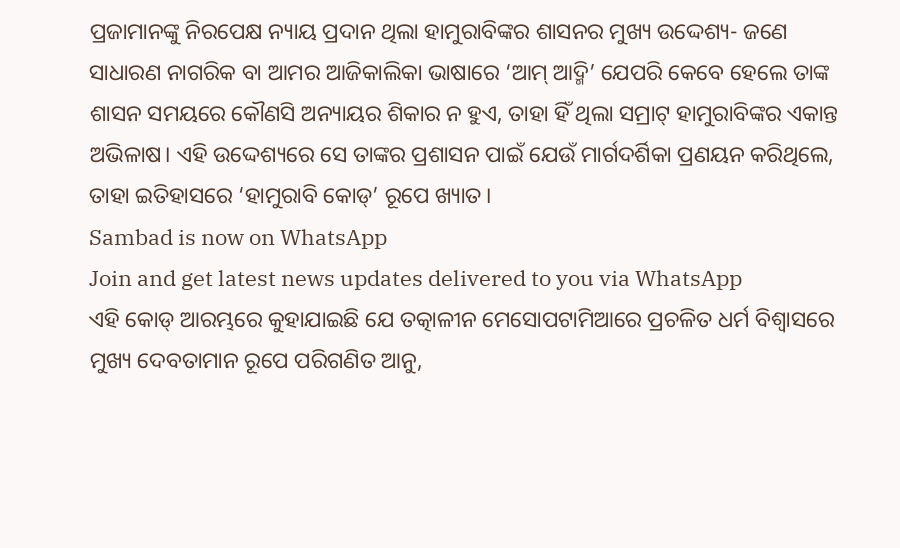ପ୍ରଜାମାନଙ୍କୁ ନିରପେକ୍ଷ ନ୍ୟାୟ ପ୍ରଦାନ ଥିଲା ହାମୁରାବିଙ୍କର ଶାସନର ମୁଖ୍ୟ ଉଦ୍ଦେଶ୍ୟ- ଜଣେ ସାଧାରଣ ନାଗରିକ ବା ଆମର ଆଜିକାଲିକା ଭାଷାରେ ‘ଆମ୍ ଆଦ୍ମି’ ଯେପରି କେବେ ହେଲେ ତାଙ୍କ ଶାସନ ସମୟରେ କୌଣସି ଅନ୍ୟାୟର ଶିକାର ନ ହୁଏ, ତାହା ହିଁ ଥିଲା ସମ୍ରାଟ୍ ହାମୁରାବିଙ୍କର ଏକାନ୍ତ ଅଭିଳାଷ। ଏହି ଉଦ୍ଦେଶ୍ୟରେ ସେ ତାଙ୍କର ପ୍ରଶାସନ ପାଇଁ ଯେଉଁ ମାର୍ଗଦର୍ଶିକା ପ୍ରଣୟନ କରିଥିଲେ, ତାହା ଇତିହାସରେ ‘ହାମୁରାବି କୋଡ୍’ ରୂପେ ଖ୍ୟାତ।
Sambad is now on WhatsApp
Join and get latest news updates delivered to you via WhatsApp
ଏହି କୋଡ୍ ଆରମ୍ଭରେ କୁହାଯାଇଛି ଯେ ତତ୍କାଳୀନ ମେସୋପଟାମିଆରେ ପ୍ରଚଳିତ ଧର୍ମ ବିଶ୍ବାସରେ ମୁଖ୍ୟ ଦେବତାମାନ ରୂପେ ପରିଗଣିତ ଆନୁ,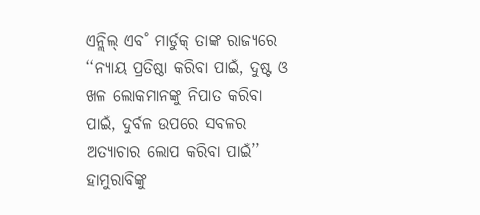ଏନ୍ଲିଲ୍ ଏବ˚ ମାର୍ଡୁକ୍ ତାଙ୍କ ରାଜ୍ୟରେ ‘‘ନ୍ୟାୟ ପ୍ରତିଷ୍ଠା କରିବା ପାଇଁ, ଦୁଷ୍ଟ ଓ ଖଳ ଲୋକମାନଙ୍କୁ ନିପାତ କରିବା ପାଇଁ, ଦୁର୍ବଳ ଉପରେ ସବଳର ଅତ୍ୟାଚାର ଲୋପ କରିବା ପାଇଁ’’ ହାମୁରାବିଙ୍କୁ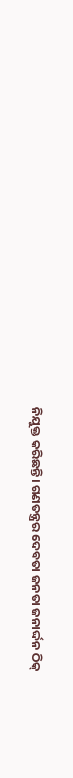ନିଯୁକ୍ତ କରିଛନ୍ତି। ଗଣତନ୍ତ୍ରର ଦେବତା ଜନତା ଜନାର୍ଦ୍ଦନ ଠିକ୍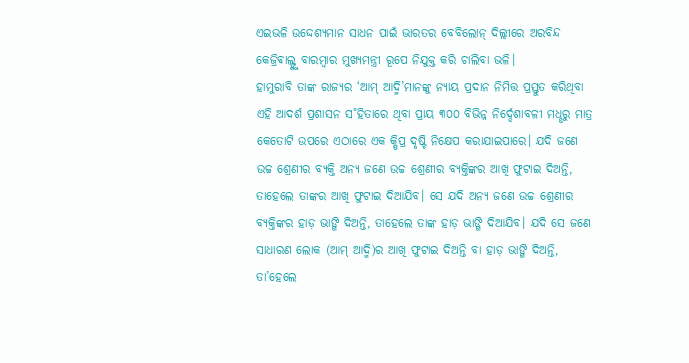ଏଇଭଳି ଉଦ୍ଦେଶ୍ୟମାନ ସାଧନ ପାଇଁ ଭାରତର ବେବିଲୋନ୍ ଦିଲ୍ଲୀରେ ଅରବିନ୍ଦ କେଜ୍ରିଵାଲ୍ଙ୍କୁ ବାରମ୍ବାର ମୁଖ୍ୟମନ୍ତ୍ରୀ ରୂପେ ନିଯୁକ୍ତ କରି ଚାଲିବା ଭଳି।
ହାମୁରାବି ତାଙ୍କ ରାଜ୍ୟର ‘ଆମ୍ ଆଦ୍ମି’ମାନଙ୍କୁ ନ୍ୟାୟ ପ୍ରଦାନ ନିମିତ୍ତ ପ୍ରସ୍ତୁତ କରିଥିବା ଏହି ଆଦର୍ଶ ପ୍ରଶାସନ ସ˚ହିତାରେ ଥିବା ପ୍ରାୟ ୩୦୦ ବିଭିନ୍ନ ନିର୍ଦ୍ଦେଶାବଳୀ ମଧୢରୁ ମାତ୍ର କେତୋଟି ଉପରେ ଏଠାରେ ଏକ କ୍ଷିପ୍ର ଦୃଷ୍ଟି ନିକ୍ଷେପ କରାଯାଇପାରେ। ଯଦି ଜଣେ ଉଚ୍ଚ ଶ୍ରେଣୀର ବ୍ୟକ୍ତି ଅନ୍ୟ ଜଣେ ଉଚ୍ଚ ଶ୍ରେଣୀର ବ୍ୟକ୍ତିଙ୍କର ଆଖି ଫୁଟାଇ ଦିଅନ୍ତି, ତାହେଲେ ତାଙ୍କର ଆଖି ଫୁଟାଇ ଦିଆଯିବ। ସେ ଯଦି ଅନ୍ୟ ଜଣେ ଉଚ୍ଚ ଶ୍ରେଣୀର ବ୍ୟକ୍ତିଙ୍କର ହାଡ଼ ଭାଙ୍ଗି ଦିଅନ୍ତି, ତାହେଲେ ତାଙ୍କ ହାଡ଼ ଭାଙ୍ଗି ଦିଆଯିବ। ଯଦି ସେ ଜଣେ ସାଧାରଣ ଲୋକ (ଆମ୍ ଆଦ୍ମି)ର ଆଖି ଫୁଟାଇ ଦିଅନ୍ତି ବା ହାଡ଼ ଭାଙ୍ଗି ଦିଅନ୍ତି, ତା’ହେଲେ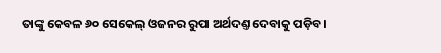ତାଙ୍କୁ କେବଳ ୬୦ ସେକେଲ୍ ଓଜନର ରୁପା ଅର୍ଥଦଣ୍ତ ଦେବାକୁ ପଡ଼ିବ।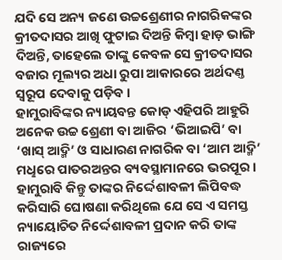ଯଦି ସେ ଅନ୍ୟ ଜଣେ ଉଚ୍ଚଶ୍ରେଣୀର ନାଗରିକଙ୍କର କ୍ରୀତଦାସର ଆଖି ଫୁଟାଇ ଦିଅନ୍ତି କିମ୍ବା ହାଡ଼ ଭାଙ୍ଗି ଦିଅନ୍ତି, ତାହେଲେ ତାଙ୍କୁ କେବଳ ସେ କ୍ରୀତଦାସର ବଜାର ମୂଲ୍ୟର ଅଧା ରୁପା ଆକାରରେ ଅର୍ଥଦଣ୍ତ ସ୍ବରୂପ ଦେବାକୁ ପଡ଼ିବ।
ହାମୁରାବିଙ୍କର ନ୍ୟାୟବନ୍ତ କୋଡ୍ ଏହିପରି ଆହୁରି ଅନେକ ଉଚ୍ଚ ଶ୍ରେଣୀ ବା ଆଜିର ‘ଭିଆଇପି’ ବା ‘ଖାସ୍ ଆଦ୍ମି’ ଓ ସାଧାରଣ ନାଗରିକ ବା ‘ଆମ ଆଦ୍ମି’ ମଧୢରେ ପାତରଅନ୍ତର ବ୍ୟବସ୍ଥାମାନରେ ଭରପୂର। ହାମୁରାବି କିନ୍ତୁ ତାଙ୍କର ନିର୍ଦ୍ଦେଶାବଳୀ ଲିପିବଦ୍ଧ କରିସାରି ଘୋଷଣା କରିଥିଲେ ଯେ ସେ ଏ ସମସ୍ତ ନ୍ୟାୟୋଚିତ ନିର୍ଦ୍ଦେଶାବଳୀ ପ୍ରଦାନ କରି ତାଙ୍କ ରାଜ୍ୟରେ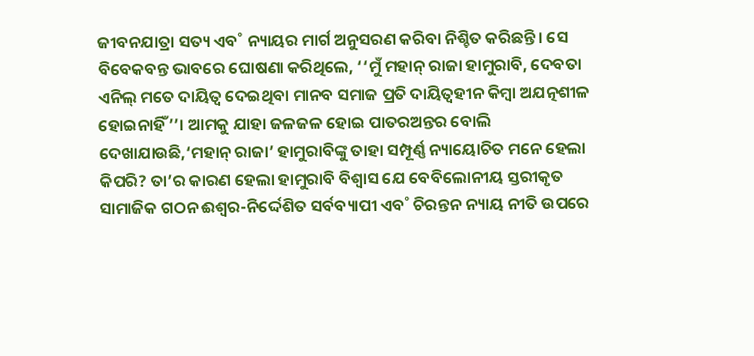ଜୀବନଯାତ୍ରା ସତ୍ୟ ଏବ˚ ନ୍ୟାୟର ମାର୍ଗ ଅନୁସରଣ କରିବା ନିଶ୍ଚିତ କରିଛନ୍ତି। ସେ ବିବେକବନ୍ତ ଭାବରେ ଘୋଷଣା କରିଥିଲେ, ‘‘ମୁଁ ମହାନ୍ ରାଜା ହାମୁରାବି, ଦେବତା ଏନିଲ୍ ମତେ ଦାୟିତ୍ବ ଦେଇଥିବା ମାନବ ସମାଜ ପ୍ରତି ଦାୟିତ୍ବହୀନ କିମ୍ବା ଅଯତ୍ନଶୀଳ ହୋଇନାହିଁ’’। ଆମକୁ ଯାହା ଜଳଜଳ ହୋଇ ପାତରଅନ୍ତର ବୋଲି ଦେଖାଯାଉଛି,‘ମହାନ୍ ରାଜା’ ହାମୁରାବିଙ୍କୁ ତାହା ସମ୍ପୂର୍ଣ୍ଣ ନ୍ୟାୟୋଚିତ ମନେ ହେଲା କିପରି? ତା’ର କାରଣ ହେଲା ହାମୁରାବି ବିଶ୍ବାସ ଯେ ବେବିଲୋନୀୟ ସ୍ତରୀକୃତ ସାମାଜିକ ଗଠନ ଈଶ୍ବର-ନିର୍ଦ୍ଦେଶିତ ସର୍ବବ୍ୟାପୀ ଏବ˚ ଚିରନ୍ତନ ନ୍ୟାୟ ନୀତି ଉପରେ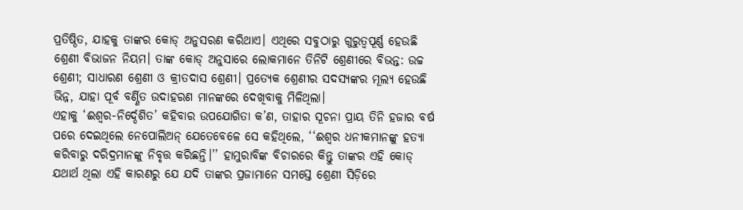ପ୍ରତିଷ୍ଠିତ, ଯାହକୁ ତାଙ୍କର କୋଡ୍ ଅନୁସରଣ କରିଥାଏ। ଏଥିରେ ସବୁଠାରୁ ଗୁରୁତ୍ବପୂର୍ଣ୍ଣ ହେଉଛି ଶ୍ରେଣୀ ବିଭାଜନ ନିୟମ। ତାଙ୍କ କୋଡ୍ ଅନୁସାରେ ଲୋକମାନେ ତିନିଟି ଶ୍ରେଣୀରେ ବିଭନ୍ତ: ଉଚ୍ଚ ଶ୍ରେଣୀ; ସାଧାରଣ ଶ୍ରେଣୀ ଓ କ୍ରୀତଦାସ ଶ୍ରେଣୀ। ପ୍ରତ୍ୟେକ ଶ୍ରେଣୀର ସଦସ୍ୟଙ୍କର ମୂଲ୍ୟ ହେଉଛି ଭିନ୍ନ, ଯାହା ପୂର୍ବ ବର୍ଣ୍ଣିତ ଉଦାହରଣ ମାନଙ୍କରେ ଦେଖିବାକୁ ମିଳିଥିଲା।
ଏହାକୁ ‘ଈଶ୍ବର-ନିର୍ଦ୍ଦେଶିତ’ କହିବାର ଉପଯୋଗିତା କ’ଣ, ତାହାର ସୂଚନା ପ୍ରାୟ ତିନି ହଜାର ବର୍ଷ ପରେ ଦେଇଥିଲେ ନେପୋଲିଅନ୍ ଯେତେବେଳେ ସେ କହିଥିଲେ, ‘‘ଈଶ୍ବର ଧନୀକମାନଙ୍କୁ ହତ୍ୟା କରିବାରୁ ଦରିଦ୍ରମାନଙ୍କୁ ନିବୃତ୍ତ କରିଛନ୍ତି।’’ ହାମୁରାବିଙ୍କ ବିଚାରରେ କିନ୍ତୁ ତାଙ୍କର ଏହି କୋଡ୍ ଯଥାର୍ଥ ଥିଲା ଏହି କାରଣରୁ ଯେ ଯଦି ତାଙ୍କର ପ୍ରଜାମାନେ ସମସ୍ତେ ଶ୍ରେଣୀ ସିଡ଼ିରେ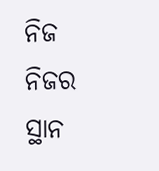ନିଜ ନିଜର ସ୍ଥାନ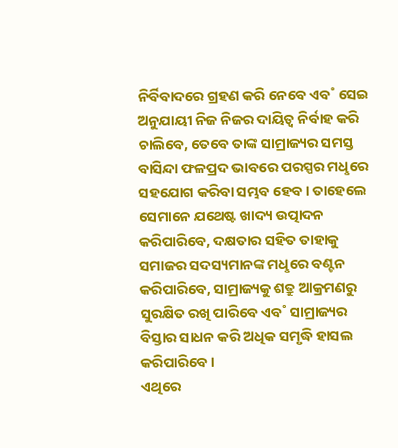ନିର୍ବିବାଦରେ ଗ୍ରହଣ କରି ନେବେ ଏବ˚ ସେଇ ଅନୁଯାୟୀ ନିଜ ନିଜର ଦାୟିତ୍ବ ନିର୍ବାହ କରି ଚାଲିବେ, ତେବେ ତାଙ୍କ ସାମ୍ରାଜ୍ୟର ସମସ୍ତ ବାସିନ୍ଦା ଫଳପ୍ରଦ ଭାବରେ ପରସ୍ପର ମଧୢରେ ସହଯୋଗ କରିବା ସମ୍ଭବ ହେବ। ତାହେଲେ ସେମାନେ ଯଥେଷ୍ଟ ଖାଦ୍ୟ ଉତ୍ପାଦନ କରିପାରିବେ, ଦକ୍ଷତାର ସହିତ ତାହାକୁ ସମାଜର ସଦସ୍ୟମାନଙ୍କ ମଧୢରେ ବଣ୍ଟନ କରିପାରିବେ, ସାମ୍ରାଜ୍ୟକୁ ଶତ୍ରୁ ଆକ୍ରମଣରୁ ସୁରକ୍ଷିତ ରଖି ପାରିବେ ଏବ˚ ସାମ୍ରାଜ୍ୟର ବିସ୍ତାର ସାଧନ କରି ଅଧିକ ସମୃଦ୍ଧି ହାସଲ କରିପାରିବେ।
ଏଥିରେ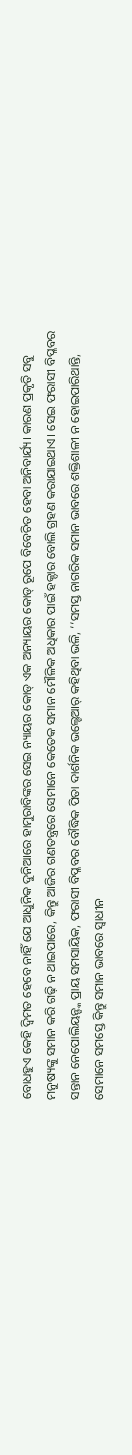ବୋଧହୁଏ କେହି ଦ୍ବିମତ ହେବେ ନାହିଁ ଯେ ଆଧୁନିକ ଦୁନିଆରେ ହାମୁରାବିଙ୍କର ସେଇ ନ୍ୟାୟର କୋଡ୍ ଏକ ଅନ୍ୟାୟର କୋଡ୍ ରୂପେ ବିବେଚିତ ହେବା ଅନିବାର୍ଯ୍ୟ। କାରଣ ପ୍ରକୃତି ସବୁ ମନୁଷ୍ୟଙ୍କୁ ସମାନ କରି ଗଢ଼ି ନ ଥାଇପାରେ, କିନ୍ତୁ ଆଜିର ଗଣତନ୍ତ୍ରରେ ସେମାନେ କେତେକ ସମାନ ମୌଳିକ ଅଧିକାର ପାଇଁ ହକ୍ଦାର ବୋଲି ଗ୍ରହଣ କରାଯାଇଥାଏ। ସେଇ ଫରାସୀ ବିପ୍ଳବର ସନ୍ତାନ ନେପୋଲିୟନ୍ଙ୍କ ପ୍ରାୟ ସମସାୟିକ, ଫରାସୀ ବିପ୍ଳବର ବୌଦ୍ଧିକ ପିତା ଦାର୍ଶନିକ ଭଲ୍ଟେଆର୍ କହିଥିବା ଭଳି, ‘‘ସମସ୍ତ ନାଗରିକ ସମାନ ଭାବରେ ଶକ୍ତିଶାଳୀ ନ ହୋଇପାରିଥାନ୍ତି, ସେମାନେ ସମସ୍ତେ କିନ୍ତୁ ସମାନ ଭାବରେ ସ୍ବାଧୀନ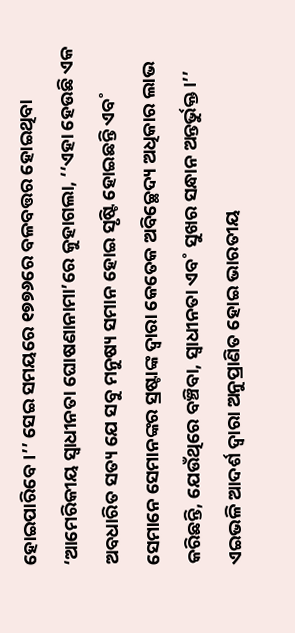ହୋଇପାରିବେ।’’ ସେଇ ସମୟରେ ୧୭୭୬ରେ ବଳବତ୍ତର ହୋଇଥିବା ‘ଆମେରିକୀୟ ସ୍ବାଧୀନତା ଘୋଷଣାନାମା’ରେ କୁହାଗଲା, ‘‘ଏହା ହେଉଛି ଏକ ଅବଧାରିତ ସତ୍ୟ ଯେ ସବୁ ମନୁଷ୍ୟ ସମାନ ହୋଇ ସୃଷ୍ଟି ହୋଇଛନ୍ତି ଏବ˚ ସେମାନେ ସେମାନଙ୍କର ସ୍ରଷ୍ଟାଙ୍କ ଦ୍ବାରା କେତେକ ଅବିଚ୍ଛେଦ୍ୟ ଅଧିକାର ଲାଭ କରିଛନ୍ତି, ଯେଉଁଥିରେ ବଞ୍ଚିବା, ସ୍ବାଧୀନତା ଏବ˚ ସୁଖର ସନ୍ଧାନ ଅନ୍ତର୍ଭୁକ୍ତ।’’
ଏଇଭଳି ଆଦର୍ଶ ଦ୍ବାରା ଅନୁପ୍ରାଣିତ ହୋଇ ଭାରତୀୟ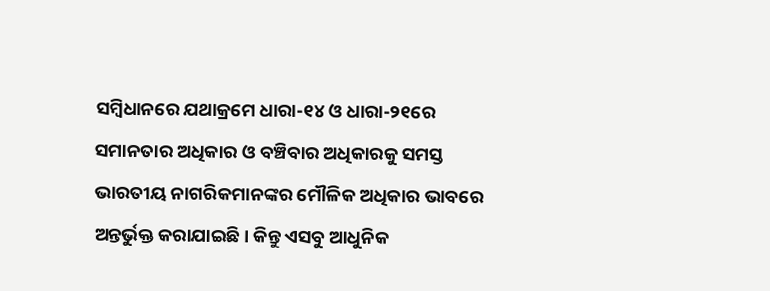ସମ୍ବିଧାନରେ ଯଥାକ୍ରମେ ଧାରା-୧୪ ଓ ଧାରା-୨୧ରେ ସମାନତାର ଅଧିକାର ଓ ବଞ୍ଚିବାର ଅଧିକାରକୁ ସମସ୍ତ ଭାରତୀୟ ନାଗରିକମାନଙ୍କର ମୌଳିକ ଅଧିକାର ଭାବରେ ଅନ୍ତର୍ଭୁକ୍ତ କରାଯାଇଛି। କିନ୍ତୁ ଏସବୁ ଆଧୁନିକ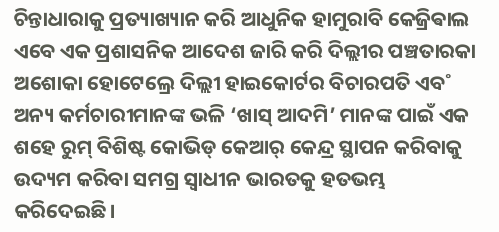ଚିନ୍ତାଧାରାକୁ ପ୍ରତ୍ୟାଖ୍ୟାନ କରି ଆଧୁନିକ ହାମୁରାବି କେଜ୍ରିଵାଲ ଏବେ ଏକ ପ୍ରଶାସନିକ ଆଦେଶ ଜାରି କରି ଦିଲ୍ଲୀର ପଞ୍ଚତାରକା ଅଶୋକା ହୋଟେଲ୍ରେ ଦିଲ୍ଲୀ ହାଇକୋର୍ଟର ବିଚାରପତି ଏବ˚ ଅନ୍ୟ କର୍ମଚାରୀମାନଙ୍କ ଭଳି ‘ଖାସ୍ ଆଦମି’ ମାନଙ୍କ ପାଇଁ ଏକ ଶହେ ରୁମ୍ ବିଶିଷ୍ଟ କୋଭିଡ୍ କେଆର୍ କେନ୍ଦ୍ର ସ୍ଥାପନ କରିବାକୁ ଉଦ୍ୟମ କରିବା ସମଗ୍ର ସ୍ବାଧୀନ ଭାରତକୁ ହତଭମ୍ଭ କରିଦେଇଛି।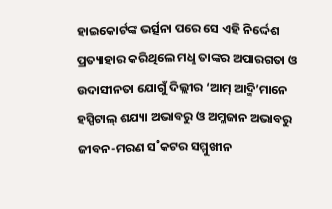ହାଇକୋର୍ଟଙ୍କ ଭର୍ତ୍ସନା ପରେ ସେ ଏହି ନିର୍ଦ୍ଦେଶ ପ୍ରତ୍ୟାହାର କରିଥିଲେ ମଧୢ ତାଙ୍କର ଅପାରଗତା ଓ ଉଦାସୀନତା ଯୋଗୁଁ ଦିଲ୍ଲୀର ‘ଆମ୍ ଆଦ୍ମି’ମାନେ ହସ୍ପିଟାଲ୍ ଶଯ୍ୟା ଅଭାବରୁ ଓ ଅମ୍ଳଜାନ ଅଭାବରୁ ଜୀବନ-ମରଣ ସ˚କଟର ସମ୍ମୁଖୀନ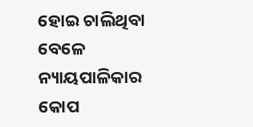ହୋଇ ଚାଲିଥିବା ବେଳେ ନ୍ୟାୟପାଳିକାର କୋପ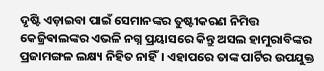ଦୃଷ୍ଟି ଏଡ଼ାଇବା ପାଇଁ ସେମାନଙ୍କର ତୁଷ୍ଟୀକରଣ ନିମିତ୍ତ କେଜ୍ରିଵାଲଙ୍କର ଏଭଳି ନଗ୍ନ ପ୍ରୟାସରେ କିନ୍ତୁ ଅସଲ ହାମୁରାବିଙ୍କର ପ୍ରଜାମଙ୍ଗଳ ଲକ୍ଷ୍ୟ ନିହିତ ନାହିଁ। ଏହାପରେ ତାଙ୍କ ପାର୍ଟିର ଉପଯୁକ୍ତ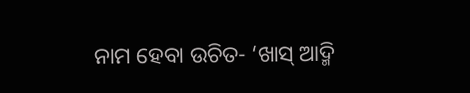ନାମ ହେବା ଉଚିତ- ‘ଖାସ୍ ଆଦ୍ମି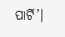ପାର୍ଟି’।